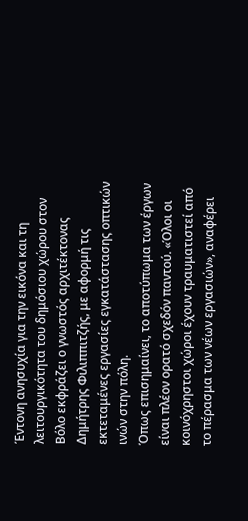Έντονη ανησυχία για την εικόνα και τη λειτουργικότητα του δημόσιου χώρου στον Βόλο εκφράζει ο γνωστός αρχιτέκτονας Δημήτρης Φιλιππιτζής, με αφορμή τις εκτεταμένες εργασίες εγκατάστασης οπτικών ινών στην πόλη.
Όπως επισημαίνει, το αποτύπωμα των έργων είναι πλέον ορατό σχεδόν παντού. «Όλοι οι κοινόχρηστοι χώροι έχουν τραυματιστεί από το πέρασμα των νέων εργασιών», αναφέρει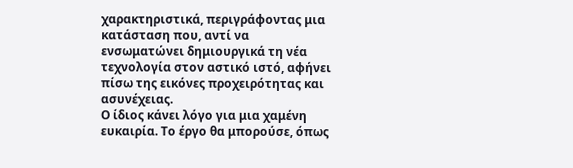χαρακτηριστικά, περιγράφοντας μια κατάσταση που, αντί να ενσωματώνει δημιουργικά τη νέα τεχνολογία στον αστικό ιστό, αφήνει πίσω της εικόνες προχειρότητας και ασυνέχειας.
Ο ίδιος κάνει λόγο για μια χαμένη ευκαιρία. Το έργο θα μπορούσε, όπως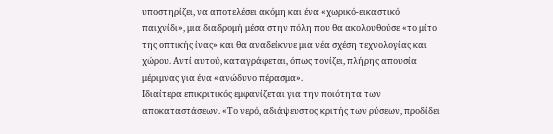υποστηρίζει, να αποτελέσει ακόμη και ένα «χωρικό-εικαστικό παιχνίδι», μια διαδρομή μέσα στην πόλη που θα ακολουθούσε «το μίτο της οπτικής ίνας» και θα αναδείκνυε μια νέα σχέση τεχνολογίας και χώρου. Αντί αυτού, καταγράφεται, όπως τονίζει, πλήρης απουσία μέριμνας για ένα «ανώδυνο πέρασμα».
Ιδιαίτερα επικριτικός εμφανίζεται για την ποιότητα των αποκαταστάσεων. «Το νερό, αδιάψευστος κριτής των ρύσεων, προδίδει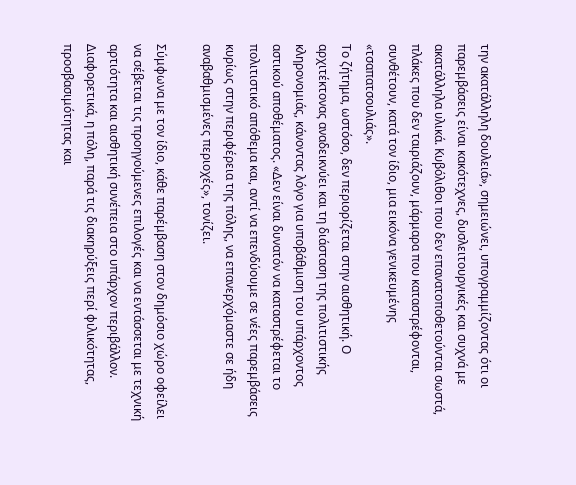την ακατάλληλη δουλειά», σημειώνει, υπογραμμίζοντας ότι οι παρεμβάσεις είναι κακότεχνες, δυσλειτουργικές και συχνά με ακατάλληλα υλικά. Κυβόλιθοι που δεν επανατοποθετούνται σωστά, πλάκες που δεν ταιριάζουν, μάρμαρα που καταστρέφονται, συνθέτουν, κατά τον ίδιο, μια εικόνα γενικευμένης «τσαπατσουλιάς».
Το ζήτημα, ωστόσο, δεν περιορίζεται στην αισθητική. Ο αρχιτέκτονας αναδεικνύει και τη διάσταση της πολιτιστικής κληρονομιάς, κάνοντας λόγο για υποβάθμιση του υπάρχοντος αστικού αποθέματος. «Δεν είναι δυνατόν να καταστρέφεται το πολιτιστικό απόθεμα και, αντί να επενδύουμε σε νέες παρεμβάσεις κυρίως στην περιφέρεια της πόλης, να επανερχόμαστε σε ήδη αναβαθμισμένες περιοχές», τονίζει.

Σύμφωνα με τον ίδιο, κάθε παρέμβαση στον δημόσιο χώρο οφείλει να σέβεται τις προηγούμενες επιλογές και να εντάσσεται με τεχνική αρτιότητα και αισθητική συνέπεια στο υπάρχον περιβάλλον. Διαφορετικά, η πόλη, παρά τις διακηρύξεις περί φιλικότητας, προσβασιμότητας και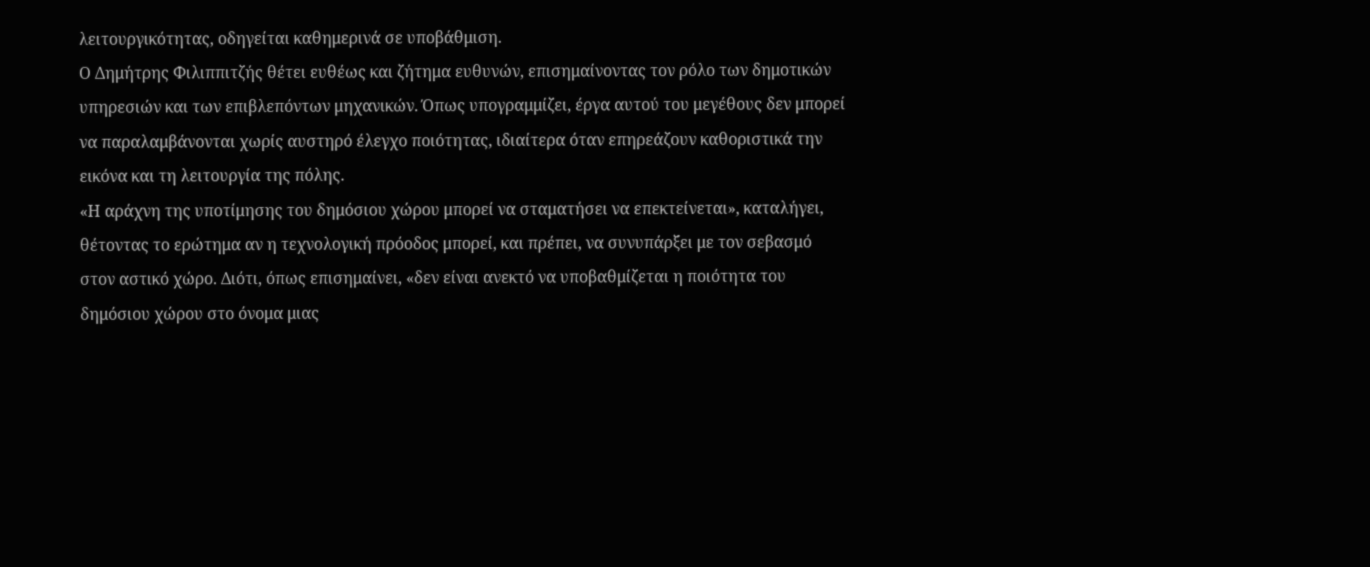λειτουργικότητας, οδηγείται καθημερινά σε υποβάθμιση.
Ο Δημήτρης Φιλιππιτζής θέτει ευθέως και ζήτημα ευθυνών, επισημαίνοντας τον ρόλο των δημοτικών υπηρεσιών και των επιβλεπόντων μηχανικών. Όπως υπογραμμίζει, έργα αυτού του μεγέθους δεν μπορεί να παραλαμβάνονται χωρίς αυστηρό έλεγχο ποιότητας, ιδιαίτερα όταν επηρεάζουν καθοριστικά την εικόνα και τη λειτουργία της πόλης.
«Η αράχνη της υποτίμησης του δημόσιου χώρου μπορεί να σταματήσει να επεκτείνεται», καταλήγει, θέτοντας το ερώτημα αν η τεχνολογική πρόοδος μπορεί, και πρέπει, να συνυπάρξει με τον σεβασμό στον αστικό χώρο. Διότι, όπως επισημαίνει, «δεν είναι ανεκτό να υποβαθμίζεται η ποιότητα του δημόσιου χώρου στο όνομα μιας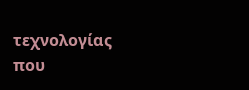τεχνολογίας που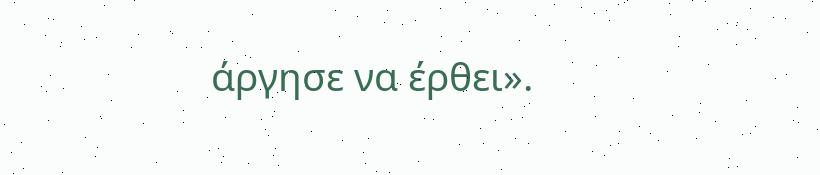άργησε να έρθει».